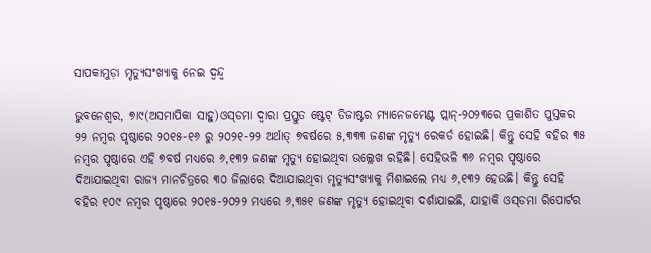ସାପକାମୁଡ଼ା ମୃତ୍ୟୁସଂଖ୍ୟାକୁ ନେଇ ଦ୍ୱନ୍ଦ୍ୱ

ଭୁବନେଶ୍ୱର, ୭ା୯(ଅସମାପିକା ସାହୁ)ଓସ୍‌ଡମା ଦ୍ୱାରା ପ୍ରସ୍ତୁତ ଷ୍ଟେଟ୍‌ ଡିଜାଷ୍ଟର ମ୍ୟାନେଜମେଣ୍ଟ ପ୍ଲାନ୍‌-୨୦୨୩ରେ ପ୍ରକାଶିତ ପୁସ୍ତକର ୨୨ ନମ୍ବର ପୃଷ୍ଠାରେ ୨୦୧୫-୧୬ ରୁ ୨୦୨୧-୨୨ ଅର୍ଥାତ୍‌ ୭ବର୍ଷରେ ୫,୩୩୩ ଜଣଙ୍କ ମୃତ୍ୟୁ ରେକର୍ଡ ହୋଇଛି। କିନ୍ତୁ ସେହି ବହିର ୩୫ ନମ୍ବର ପୃଷ୍ଠାରେ ଏହି ୭ବର୍ଷ ମଧ୍ୟରେ ୬,୧୩୨ ଜଣଙ୍କ ମୃତ୍ୟୁ ହୋଇଥିବା ଉଲ୍ଲେଖ ରହିଛି। ସେହିଭଳି ୩୬ ନମ୍ବର ପୃଷ୍ଠାରେ ଦିଆଯାଇଥିବା ରାଜ୍ୟ ମାନଚିତ୍ରରେ ୩୦ ଜିଲାରେ ଦିଆଯାଇଥିବା ମୃତ୍ୟୁସଂଖ୍ୟାକୁ ମିଶାଇଲେ ମଧ୍ୟ ୬,୧୩୨ ହେଉଛି। କିନ୍ତୁ ସେହି ବହିର ୧୦୯ ନମ୍ବର ପୃଷ୍ଠାରେ ୨୦୧୫-୨୦୨୨ ମଧ୍ୟରେ ୬,୩୫୧ ଜଣଙ୍କ ମୃତ୍ୟୁ ହୋଇଥିବା ଦର୍ଶାଯାଇଛି, ଯାହାକି ଓସ୍‌ଡମା ରିପୋର୍ଟର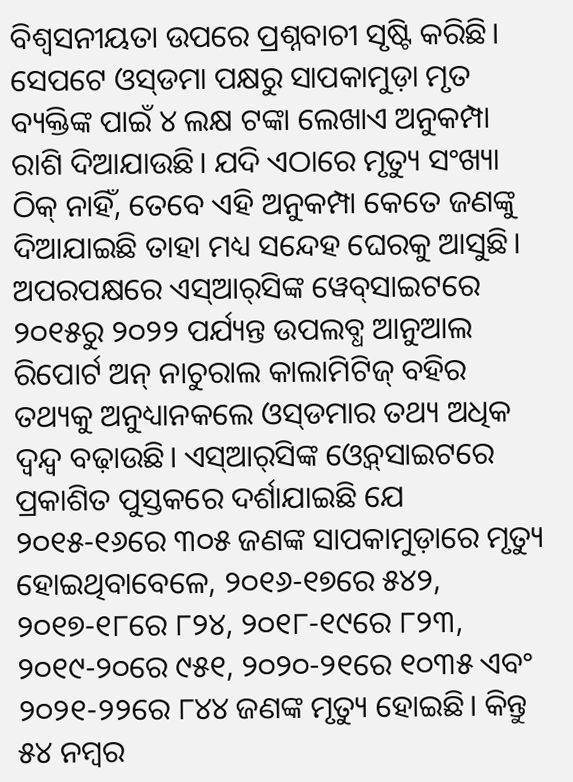ବିଶ୍ୱସନୀୟତା ଉପରେ ପ୍ରଶ୍ନବାଚୀ ସୃଷ୍ଟି କରିଛି। ସେପଟେ ଓସ୍‌ଡମା ପକ୍ଷରୁ ସାପକାମୁଡ଼ା ମୃତ ବ୍ୟକ୍ତିଙ୍କ ପାଇଁ ୪ ଲକ୍ଷ ଟଙ୍କା ଲେଖାଏ ଅନୁକମ୍ପା ରାଶି ଦିଆଯାଉଛି। ଯଦି ଏଠାରେ ମୃତ୍ୟୁ ସଂଖ୍ୟା ଠିକ୍‌ ନାହିଁ, ତେବେ ଏହି ଅନୁକମ୍ପା କେତେ ଜଣଙ୍କୁ ଦିଆଯାଇଛି ତାହା ମଧ୍ୟ ସନ୍ଦେହ ଘେରକୁ ଆସୁଛି।
ଅପରପକ୍ଷରେ ଏସ୍‌ଆର୍‌ସିଙ୍କ ୱେବ୍‌ସାଇଟରେ ୨୦୧୫ରୁ ୨୦୨୨ ପର୍ଯ୍ୟନ୍ତ ଉପଲବ୍ଧ ଆନୁଆଲ ରିପୋର୍ଟ ଅନ୍‌ ନାଚୁରାଲ କାଲାମିଟିଜ୍‌ ବହିର ତଥ୍ୟକୁ ଅନୁଧ୍ୟାନକଲେ ଓସ୍‌ଡମାର ତଥ୍ୟ ଅଧିକ ଦ୍ୱନ୍ଦ୍ୱ ବଢ଼ାଉଛି। ଏସ୍‌ଆର୍‌ସିଙ୍କ ଓ୍ବେବ୍‌ସାଇଟରେ ପ୍ରକାଶିତ ପୁସ୍ତକରେ ଦର୍ଶାଯାଇଛି ଯେ ୨୦୧୫-୧୬ରେ ୩୦୫ ଜଣଙ୍କ ସାପକାମୁଡ଼ାରେ ମୃତ୍ୟୁ ହୋଇଥିବାବେଳେ, ୨୦୧୬-୧୭ରେ ୫୪୨, ୨୦୧୭-୧୮ରେ ୮୨୪, ୨୦୧୮-୧୯ରେ ୮୨୩, ୨୦୧୯-୨୦ରେ ୯୫୧, ୨୦୨୦-୨୧ରେ ୧୦୩୫ ଏବଂ ୨୦୨୧-୨୨ରେ ୮୪୪ ଜଣଙ୍କ ମୃତ୍ୟୁ ହୋଇଛି। କିନ୍ତୁ ୫୪ ନମ୍ବର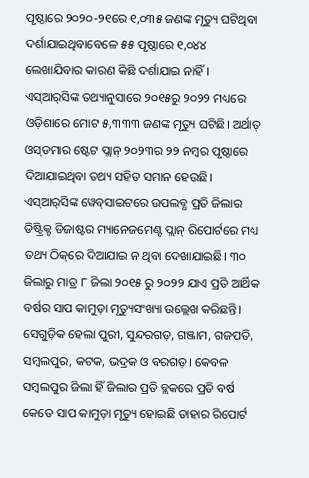ପୃଷ୍ଠାରେ ୨୦୨୦-୨୧ରେ ୧,୦୩୫ ଜଣଙ୍କ ମୃତ୍ୟୁ ଘଟିଥିବା ଦର୍ଶାଯାଇଥିବାବେଳେ ୫୫ ପୃଷ୍ଠାରେ ୧,୦୪୪ ଲେଖାଯିବାର କାରଣ କିଛି ଦର୍ଶାଯାଇ ନାହିଁ। ଏସ୍‌ଆର୍‌ସିଙ୍କ ତଥ୍ୟାନୁସାରେ ୨୦୧୫ରୁ ୨୦୨୨ ମଧ୍ୟରେ ଓଡ଼ିଶାରେ ମୋଟ ୫,୩୩୩ ଜଣଙ୍କ ମୃତ୍ୟୁ ଘଟିଛି। ଅର୍ଥାତ୍‌ ଓସ୍‌ଡମାର ଷ୍ଟେଟ ପ୍ଲାନ୍‌ ୨୦୨୩ର ୨୨ ନମ୍ବର ପୃଷ୍ଠାରେ ଦିଆଯାଇଥିବା ତଥ୍ୟ ସହିତ ସମାନ ହେଉଛି।
ଏସ୍‌ଆର୍‌ସିଙ୍କ ୱେବ୍‌ସାଇଟରେ ଉପଲବ୍ଧ ପ୍ରତି ଜିଲାର ଡିଷ୍ଟ୍ରିକ୍ଟ ଡିଜାଷ୍ଟର ମ୍ୟାନେଜମେଣ୍ଟ ପ୍ଲାନ୍‌ ରିପୋର୍ଟରେ ମଧ୍ୟ ତଥ୍ୟ ଠିକ୍‌ରେ ଦିଆଯାଇ ନ ଥିବା ଦେଖାଯାଇଛି। ୩୦ ଜିଲାରୁ ମାତ୍ର ୮ ଜିଲା ୨୦୧୫ ରୁ ୨୦୨୨ ଯାଏ ପ୍ରତି ଆର୍ଥିକ ବର୍ଷର ସାପ କାମୁଡ଼ା ମୃତ୍ୟୁସଂଖ୍ୟା ଉଲ୍ଲେଖ କରିଛନ୍ତି। ସେଗୁଡ଼ିକ ହେଲା ପୁରୀ, ସୁନ୍ଦରଗଡ଼, ଗଞ୍ଜାମ, ଗଜପତି, ସମ୍ବଲପୁର, କଟକ, ଭଦ୍ରକ ଓ ବରଗଡ଼। କେବଳ ସମ୍ବଲପୁର ଜିଲା ହିଁ ଜିଲାର ପ୍ରତି ବ୍ଲକରେ ପ୍ରତି ବର୍ଷ କେତେ ସାପ କାମୁଡ଼ା ମୃତ୍ୟୁ ହୋଇଛି ତାହାର ରିପୋର୍ଟ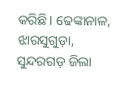କରିଛି। ଢେଙ୍କାନାଳ, ଝାରସୁଗୁଡ଼ା, ସୁନ୍ଦରଗଡ଼ ଜିଲା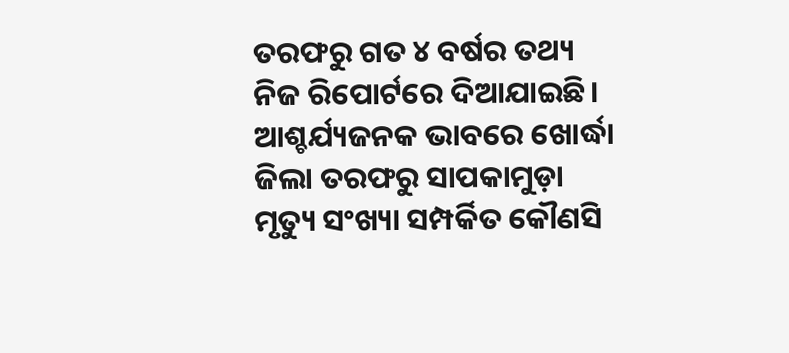ତରଫରୁ ଗତ ୪ ବର୍ଷର ତଥ୍ୟ ନିଜ ରିପୋର୍ଟରେ ଦିଆଯାଇଛି। ଆଶ୍ଚର୍ଯ୍ୟଜନକ ଭାବରେ ଖୋର୍ଦ୍ଧା ଜିଲା ତରଫରୁ ସାପକାମୁଡ଼ା ମୃତ୍ୟୁ ସଂଖ୍ୟା ସମ୍ପର୍କିତ କୌଣସି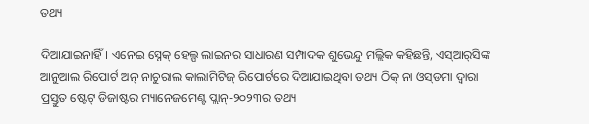ତଥ୍ୟ

ଦିଆଯାଇନାହିଁ। ଏନେଇ ସ୍ନେକ୍‌ ହେଲ୍ପ ଲାଇନର ସାଧାରଣ ସମ୍ପାଦକ ଶୁଭେନ୍ଦୁ ମଲ୍ଲିକ କହିଛନ୍ତି, ଏସ୍‌ଆର୍‌ସିଙ୍କ ଆନୁଆଲ ରିପୋର୍ଟ ଅନ୍‌ ନାଚୁରାଲ କାଲାମିଟିଜ୍‌ ରିପୋର୍ଟରେ ଦିଆଯାଇଥିବା ତଥ୍ୟ ଠିକ୍‌ ନା ଓସ୍‌ଡମା ଦ୍ୱାରା ପ୍ରସ୍ତୁତ ଷ୍ଟେଟ୍‌ ଡିଜାଷ୍ଟର ମ୍ୟାନେଜମେଣ୍ଟ ପ୍ଲାନ୍‌-୨୦୨୩ର ତଥ୍ୟ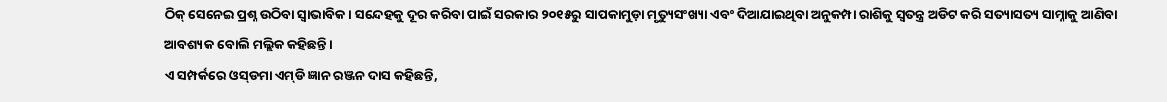ଠିକ୍‌ ସେନେଇ ପ୍ରଶ୍ନ ଉଠିବା ସ୍ବାଭାବିକ। ସନ୍ଦେହକୁ ଦୂର କରିବା ପାଇଁ ସରକାର ୨୦୧୫ରୁ ସାପକାମୁଡ଼ା ମୃତ୍ୟୁସଂଖ୍ୟା ଏବଂ ଦିଆଯାଇଥିବା ଅନୁକମ୍ପା ରାଶିକୁ ସ୍ବତନ୍ତ୍ର ଅଡିଟ କରି ସତ୍ୟାସତ୍ୟ ସାମ୍ନାକୁ ଆଣିବା ଆବଶ୍ୟକ ବୋଲି ମଲ୍ଲିକ କହିଛନ୍ତି।
ଏ ସମ୍ପର୍କରେ ଓସ୍‌ଡମା ଏମ୍‌ଡି ଜ୍ଞାନ ରଞ୍ଜନ ଦାସ କହିଛନ୍ତି,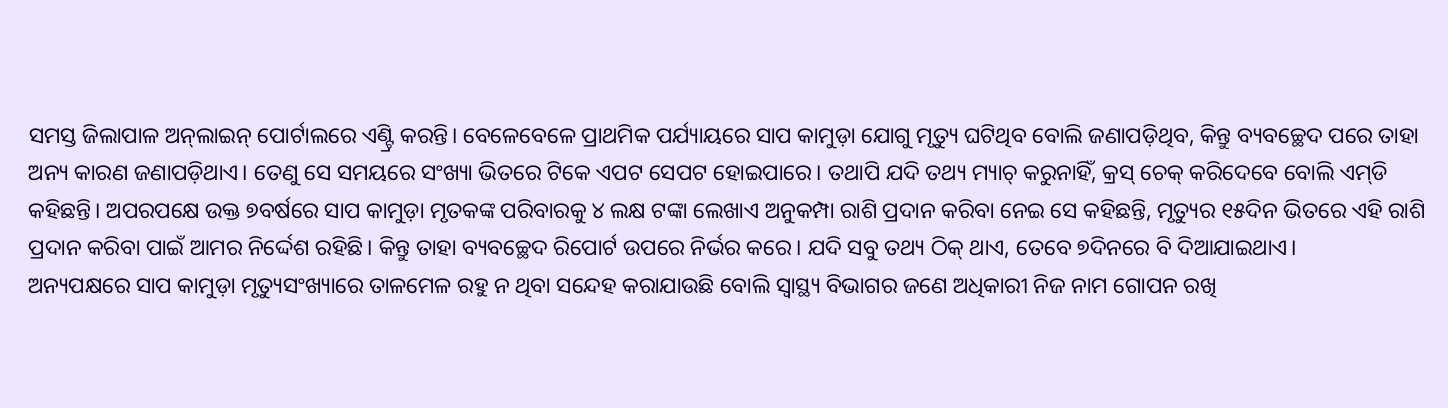ସମସ୍ତ ଜିଲାପାଳ ଅନ୍‌ଲାଇନ୍‌ ପୋର୍ଟାଲରେ ଏଣ୍ଟ୍ରି କରନ୍ତି। ବେଳେବେଳେ ପ୍ରାଥମିକ ପର୍ଯ୍ୟାୟରେ ସାପ କାମୁଡ଼ା ଯୋଗୁ ମୃତ୍ୟୁ ଘଟିଥିବ ବୋଲି ଜଣାପଡ଼ିଥିବ, କିନ୍ତୁ ବ୍ୟବଚ୍ଛେଦ ପରେ ତାହା ଅନ୍ୟ କାରଣ ଜଣାପଡ଼ିଥାଏ। ତେଣୁ ସେ ସମୟରେ ସଂଖ୍ୟା ଭିତରେ ଟିକେ ଏପଟ ସେପଟ ହୋଇପାରେ। ତଥାପି ଯଦି ତଥ୍ୟ ମ୍ୟାଚ୍‌ କରୁନାହିଁ, କ୍ରସ୍‌ ଚେକ୍‌ କରିଦେବେ ବୋଲି ଏମ୍‌ଡି କହିଛନ୍ତି। ଅପରପକ୍ଷେ ଉକ୍ତ ୭ବର୍ଷରେ ସାପ କାମୁଡ଼ା ମୃତକଙ୍କ ପରିବାରକୁ ୪ ଲକ୍ଷ ଟଙ୍କା ଲେଖାଏ ଅନୁକମ୍ପା ରାଶି ପ୍ରଦାନ କରିବା ନେଇ ସେ କହିଛନ୍ତି, ମୃତ୍ୟୁର ୧୫ଦିନ ଭିତରେ ଏହି ରାଶି ପ୍ରଦାନ କରିବା ପାଇଁ ଆମର ନିର୍ଦ୍ଦେଶ ରହିଛି। କିନ୍ତୁ ତାହା ବ୍ୟବଚ୍ଛେଦ ରିପୋର୍ଟ ଉପରେ ନିର୍ଭର କରେ। ଯଦି ସବୁ ତଥ୍ୟ ଠିକ୍‌ ଥାଏ, ତେବେ ୭ଦିନରେ ବି ଦିଆଯାଇଥାଏ।
ଅନ୍ୟପକ୍ଷରେ ସାପ କାମୁଡ଼ା ମୃତ୍ୟୁସଂଖ୍ୟାରେ ତାଳମେଳ ରହୁ ନ ଥିବା ସନ୍ଦେହ କରାଯାଉଛି ବୋଲି ସ୍ବାସ୍ଥ୍ୟ ବିଭାଗର ଜଣେ ଅଧିକାରୀ ନିଜ ନାମ ଗୋପନ ରଖି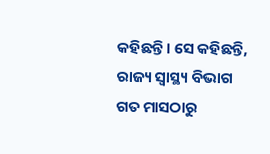କହିଛନ୍ତି। ସେ କହିଛନ୍ତି, ରାଜ୍ୟ ସ୍ବାସ୍ଥ୍ୟ ବିଭାଗ ଗତ ମାସଠାରୁ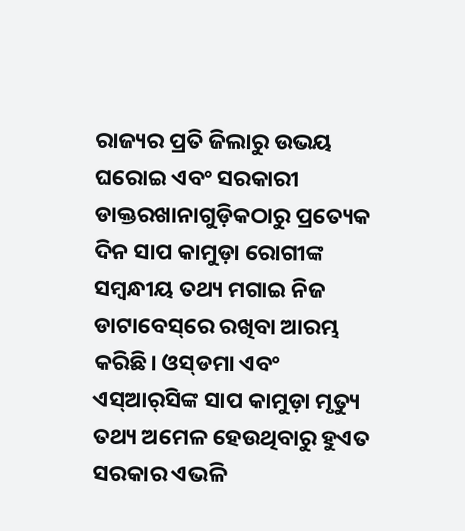ରାଜ୍ୟର ପ୍ରତି ଜିଲାରୁ ଉଭୟ ଘରୋଇ ଏବଂ ସରକାରୀ ଡାକ୍ତରଖାନାଗୁଡ଼ିକଠାରୁ ପ୍ରତ୍ୟେକ ଦିନ ସାପ କାମୁଡ଼ା ରୋଗୀଙ୍କ ସମ୍ବନ୍ଧୀୟ ତଥ୍ୟ ମଗାଇ ନିଜ ଡାଟାବେସ୍‌ରେ ରଖିବା ଆରମ୍ଭ କରିଛି। ଓସ୍‌ଡମା ଏବଂ ଏସ୍‌ଆର୍‌ସିଙ୍କ ସାପ କାମୁଡ଼ା ମୃତ୍ୟୁ ତଥ୍ୟ ଅମେଳ ହେଉଥିବାରୁ ହୁଏତ ସରକାର ଏଭଳି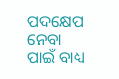ପଦକ୍ଷେପ ନେବା ପାଇଁ ବାଧ୍ୟ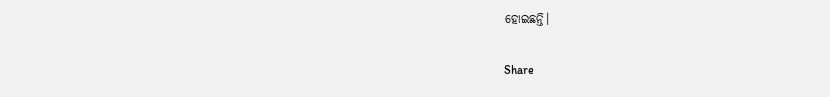ହୋଇଛନ୍ତି।

Share